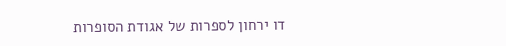דו ירחון לספרות של אגודת הסופרות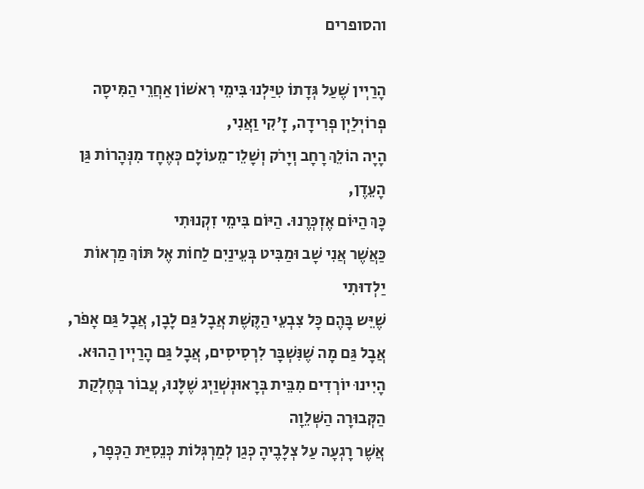והסופרים

הָרַיְין שֶׁעַל גְּדָתוֹ טִיַּלְנוּ בִּימֵי רִאשׁוֹן אַחֲרֵי הַמִּיסָה
פְרוֹיְלַיְן פְרִידָה, זָ'קִי וַאֲנִי,
הָיָה הוֹלֵךְ רָחָב וְיָרֹק וְשָׁלֵו־מֵעוֹלָם כְּאֶחָד מִנְּהָרוֹת גַּן הָעֵדֶן,
כָּךְ הַיּוֹם אֶזְכְּרֶנוּ. הַיּוֹם בִּימֵי זִקְנוּתִי
כַּאֲשֶׁר אֲנִי שָׁב וּמַבִּיט בְּעֵינַיִם לַחוֹת אֶל תּוֹךְ מַרְאוֹת יַלְדוּתִי
שֶׁיֵּש בָּהֶם כָּל צִבְעֵי הַקֶּשֶׁת אֲבָל גַּם לָבָן, אֲבָל גַּם אָפֹר,
אֲבָל גַּם מָה שֶׁנִּשְׁבָּר לִרְסִיסִים, אֲבָל גַּם הָרַיְין הַהוּא.
הָיִינוּ יוֹרְדִים מִבֵּית בְּרָאוּנְשְׁוַיְג שֶׁלָּנוּ, עֲבוֹר בְּחֶלְקַת הַקְּבוּרָה הַשְּׁלֵוָה
אֲשֶׁר רָגְעָה עַל צְלָבֶיהָ כְּגַן לְמַרְגְּלוֹת כְּנֵסִיַּת הַכְּפָר,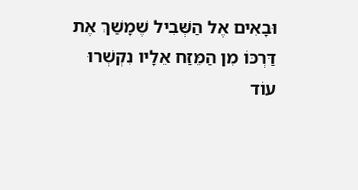וּבָאִים אֶל הַשְּׁבִיל שֶׁמָשַׁךְ אֶת דַּרְכּוֹ מִן הַמֵּזַח אֵלָיו נִקְשְׁרוּ עוֹד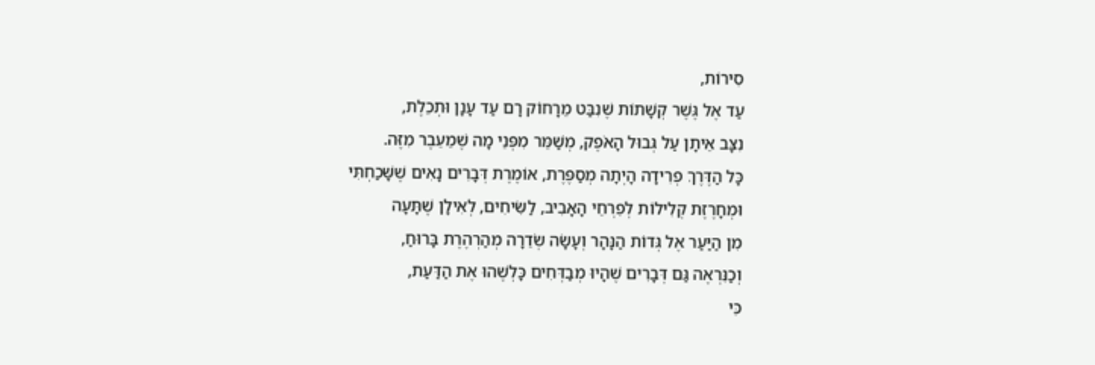סִירוֹת,
עַד אֶל גֶּשֶׁר קְשָׁתוֹת שֶׁנִבַּט מֵרָחוֹק רָם עַד עָנָן וּתְכֵלֶת,
נִצָּב אֵיתָן עַל גְּבוּל הָאֹפֶק, מְשַׁמֵּר מִפְּנֵי מָה שֶׁמֵעֵבֶר מִזֶּה.
כָּל הַדֶּרֶךְ פְרִידָה הָיְתָה מְסַפֶּרֶת, אוֹמֶרֶת דְּבָרִים נָאִים שֶׁשָּׁכַחְתִּי
וּמְחָרֶזֶת קְלִילוֹת לְפִרְחֵי הָאָבִיב, לַשִּׂיחִים, לְאִילָן שֶׁתָּעָה
מִן הַיַּעַר אֶל גְּדוֹת הַנָּהָר וְעָשָׂה שְׂדֵרָה מְהַרְהֶרֶת בָּרוּחַ,
וְכַנִּרְאֶה גַּם דְּבָרִים שֶׁהָיוּ מְבַדְּחִים כָּלְשֶׁהוּ אֶת הַדַּעַת,
כִּי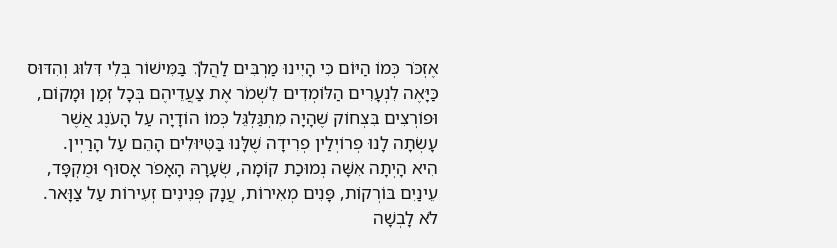אֶזְכֹּר כְּמוֹ הַיּוֹם כִּי הָיִינוּ מַרְבִּים לַהֲלֹךְ בַּמִּישׁוֹר בְּלִי דִּלּוּג וְהִדּוּס
כַּיָּאֶה לִנְעָרִים הַלּוֹמְדִים לִשְׁמֹר אֶת צַעֲדֵיהֶם בְּכָל זְמַן וּמָקוֹם,
וּפוֹרְצִים בִּצְחוֹק שֶׁהָיָה מִתְגַּלְגֵּל כְּמוֹ הוֹדָיָה עַל הָעֹנֶג אֲשֶׁר
עָשְׂתָה לָנוּ פְרוֹיְלַין פְרִידָה שֶׁלָּנוּ בַּטִּיּוּלִים הָהֵם עַל הָרַיְין.
הִיא הָיְתָה אִשָּׁה נְמוּכַת קוֹמָה, שְׂעָרָהּ הָאָפֹר אָסוּף וּמֻקְפָּד,
עֵינַיִם בּוֹרְקוֹת, פָּנִים מְאִירוֹת, עֲנָק פְּנִינִים זְעִירוֹת עַל צַוָּאר.
לֹא לָבְשָׁה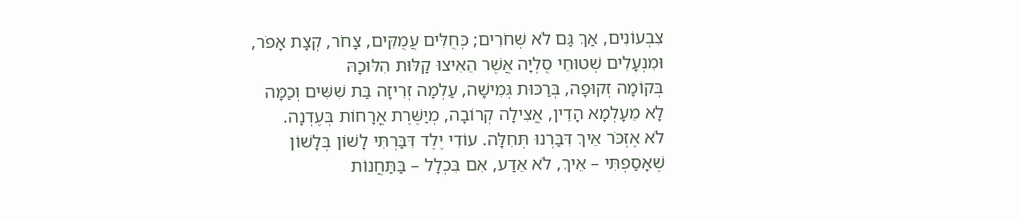צִבְעוֹנִים, אַךְ גַּם לֹא שְׁחֹרִים; כְּחֻלִּים עֲמֻקִּים, צָחֹר, קְצָת אָפֹר,
וּמִנְעָלִים שְׁטוּחֵי סֻלְיָה אֲשֶׁר הֵאִיצוּ קַלּוּת הִלּוּכָהּ
בְּקוֹמָה זְקוּפָה, בְּרַכּוּת גְּמִישָׁה, עַלְמָה זְרִיזָה בַּת שִׁשִּׁים וְכַמָּה
לָא מֵעָלְמָא הָדֵין, אֲצִילָה קְרוֹבָה, מְיַשֶּׁרֶת אֳרָחוֹת בְּעֶדְנָה.
לֹא אֶזְכֹּר אֵיךְ דִּבַּרְנוּ תְּחִלָּה. עוֹדִי יֶלֶד דִּבַּרְתִּי לָשׁוֹן בְּלָשׁוֹן
שֶׁאָסַפְתִּי – אֵיךְ, לֹא אֵדַע, אִם בִּכְלָל – בַּתַּחֲנוֹת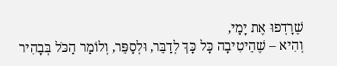שֶׁרָדְפוּ אֶת יָמַי,
וְהִיא – שֶׁהֵיטִיבָה כָּל כָּךְ לְדַבֵּר, וּלְסַפֵּר, וְלוֹמַר הַכֹּל בְּבָהִיר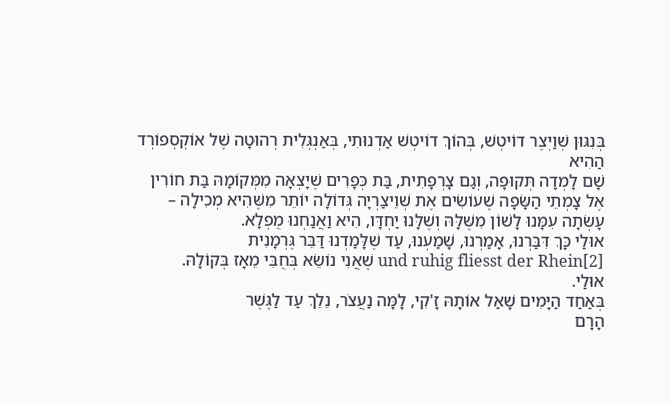בְּנִגּוּן שְׁוַיְצֶר דוֹיטְשׁ, בְּהוֹךְ דוֹיטְשׁ אַדְנוּתִי, בְּאַנְגְּלִית רְהוּטָה שֶׁל אוֹקְסְפוֹרְד הַהִיא
שָׁם לָמְדָה תְּקוּפָה, וְגַם צָרְפָתִית, בַּת כְּפָרִים שֶׁיָצְאָה מִמְּקוֹמָהּ בַּת חוֹרִין
אֶל צָמְתֵי הַשָּׂפָה שֶׁעוֹשִׂים אֶת שְׁוֵיצַרְיָה גְּדוֹלָה יוֹתֵר מִשֶּׁהִיא מְכִילָה –
עָשְׂתָה עִמָּנוּ לָשׁוֹן מִשֶּׁלָּהּ וְשֶׁלָּנוּ יַחְדָּו, הִיא וַאֲנַחְנוּ מֻפְלָא.
אוּלַי כָּךְ דִּבַּרְנוּ, אָמַרְנוּ, שָׁמַעְנוּ, עַד שֶׁלָּמַדְנוּ דַּבֵּר גֶּרְמָנִית
und ruhig fliesst der Rhein[2] שֶׁאֲנִי נוֹשֵׂא בְּחֻבִּי מֵאָז בְּקוֹלָהּ.
אוּלַי.
בְּאַחַד הַיָּמִים שָׁאַל אוֹתָהּ זָ'קִי, לָמָּה נַעֲצֹר, נֵלֵךְ עַד לַגֶּשֶׁר
הָרָם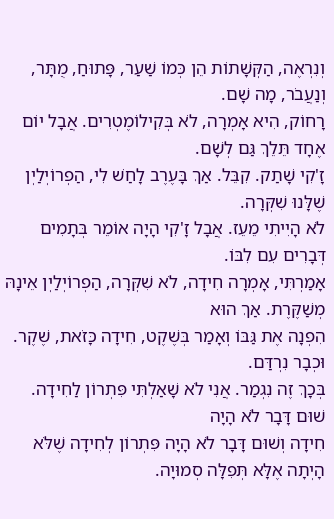וְנִרְאֶה, הַקְּשָׁתוֹת הֵן כְּמוֹ שַׁעַר, פָּתוּחַ, מֻתָּר, וְנַעֲבֹר, מָה שָׁם.
רָחוֹק, הִיא אָמְרָה, לֹא בְּקִילוֹמֶטְרִים. אֲבָל יוֹם אֶחָד תֵּלֵךְ גַּם לְשָׁם.
זָ'קִי שָׁתַק. קִבֵּל. אַךְ בָּעֶרֶב לָחַשׁ לִי, הַפְרוֹיְלַיְן שֶׁלָּנוּ שִׁקְּרָה.
לֹא הָיִיתִי מֵעֵז. אֲבָל זָ'קִי הָיָה אוֹמֵר בְּתָמִים דְּבָרִים עִם לִבּוֹ.
אָמַרְתִּי, אָמְרָה חִידָה, לֹא שִׁקְּרָה, הַפְרוֹיְלַיְן אֵינָהּ מְשַׁקֶּרֶת. אַךְ הוּא
הִפְנָה אֶת גַּבּוֹ וְאָמַר בְּשֶׁקֶט, חִידָה כָּזֹאת, שֶׁקֶר. וּכְבָר נִרְדַּם.
בְּכָךְ זֶה נִגְמַר. אֲנִי לֹא שָׁאַלְתִּי פִּתְרוֹן לַחִידָה. שׁוּם דָּבָר לֹא הָיָה
חִידָה וְשׁוּם דָּבָר לֹא הָיָה פִּתְרוֹן לְחִידָה שֶׁלֹּא הָיְתָה אֶלָּא תְּפִלָּה סְמוּיָה.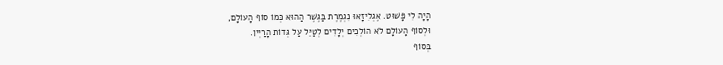הָיָה לִי פָּשׁוּט. אֶגְלִיזָאוּ נִגְמֶרֶת בַּגֶּשֶׁר הַהוּא כְּמוֹ סוֹף הָעוֹלָם,
וּלְסוֹף הָעוֹלָם לֹא הוֹלְכִים יְלָדִים לְטַיֵּל עַל גְּדוֹת הָרַיְין.
בְּסוֹף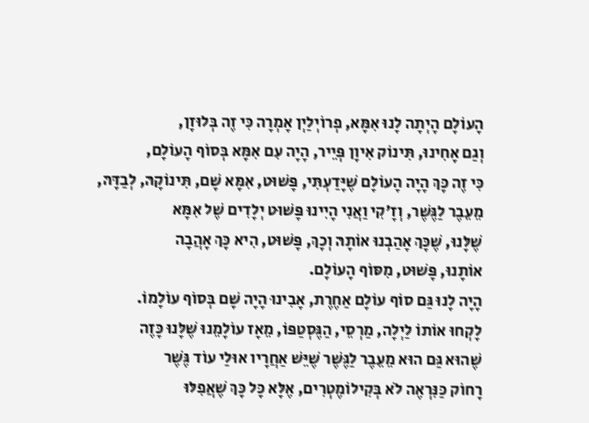הָעוֹלָם הָיְתָה לָנוּ אִמָּא, פְרוֹיְלַיְן אָמְרָה כִּי זֶה בְּלוּזָן,
וְגַם אָחִינוּ, תִּינוֹק אִיוָן פְּיֵיר, הָיָה עִם אִמָּא בְּסוֹף הָעוֹלָם,
כִּי זֶה כָּךְ הָיָה הָעוֹלָם שֶׁיָּדַעְתִּי, פָּשׁוּט, אִמָּא שָׁם, תִּינוֹקָהּ, לְבַדָּהּ,
מֵעֵבֶר לַגֶּשֶׁר, וְזָ'קִי וַאֲנִי הָיִינוּ פָּשׁוּט יְלָדִים שֶׁל אִמָּא
שֶׁלָּנוּ, שֶׁכָּךְ אָהַבְנוּ אוֹתָהּ וְכָךְ, פָּשׁוּט, הִיא כָּךְ אָהֲבָה
אוֹתָנוּ, פָּשׁוּט, מִסּוֹף הָעוֹלָם.
הָיָה לָנוּ גַּם סוֹף עוֹלָם אַחֶרֶת, אָבִינוּ הָיָה שָׁם בְּסוֹף עוֹלָמוֹ.
לָקְחוּ אוֹתוֹ לַיְלָה, מַרְסֵי, הַגֶּסְטַפּוֹ, מֵאָז עוֹלָמֵנוּ שֶׁלָּנוּ כָּזֶה
שֶׁהוּא גַּם הוּא מֵעֵבֶר לַגֶּשֶׁר שֶׁיֵּשׁ אַחֲרָיו אוּלַי עוֹד גֶּשֶׁר
רָחוֹק כַּנִּרְאֶה לֹא בְּקִילוֹמֶטְרִים, אֶלָּא כָּל כָּךְ שֶׁאֲפִלּוּ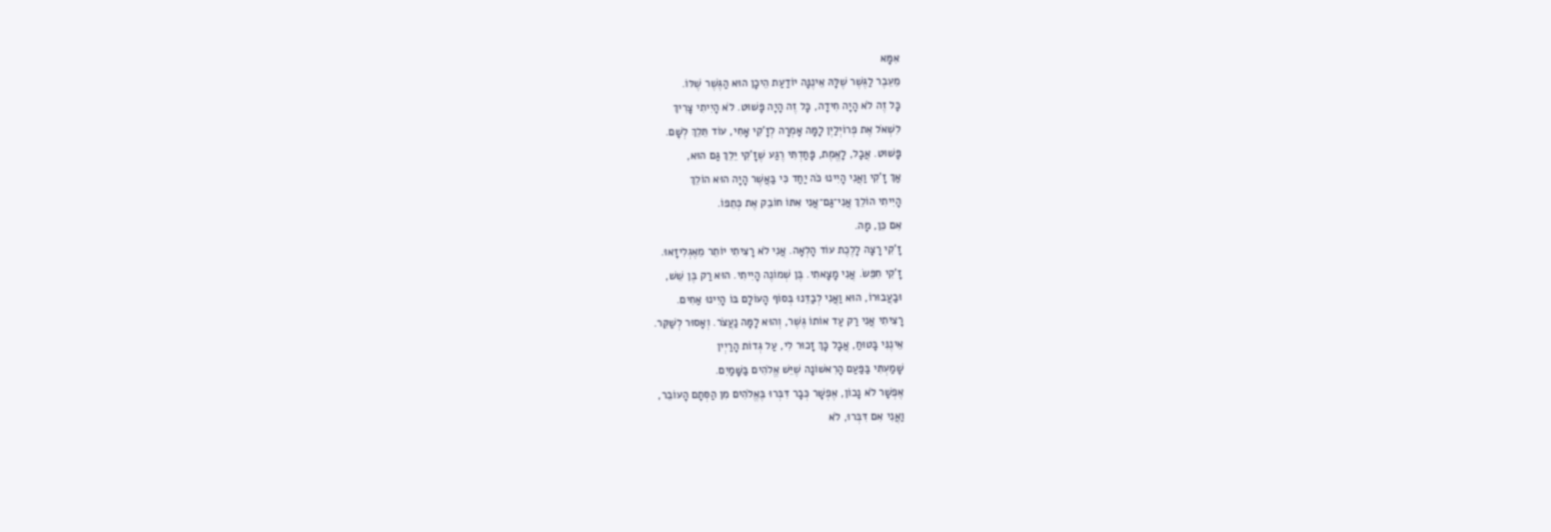אִמָּא
מֵעֵבֶר לַגֶּשֶׁר שֶׁלָּהּ אֵינֶנָּה יוֹדַעַת הֵיכָן הוּא הַגֶּשֶׁר שֶׁלּוֹ.
כָּל זֶה לֹא הָיָה חִידָה, כָּל זֶה הָיָה פָּשׁוּט. לֹא הָיִיתִי צָרִיךְ
לִשְׁאֹל אֶת פְרוֹיְלַיְן לָמָּה אָמְרָה לְזָ'קִי אָחִי, עוֹד תֵּלֵךְ לְשָׁם.
פָּשׁוּט. אֲבָל, לָאֱמֶת, פָּחַדְתִּי רֶגַע שֶׁזָ'קִי יֵלֵךְ גַּם הוּא,
אַךְ זָ'קִי וַאֲנִי הָיִינוּ כֹּה יַחַד כִּי בַּאֲשֶׁר הָיָה הוּא הוֹלֵךְ
הָיִיתִי הוֹלֵךְ אֲנִי־גַּם־אֲנִי אִתּוֹ חוֹבֵק אֶת כְּתֵפוֹ.
אִם כֵּן, מָה.
זָ'קִי רָצָה לָלֶכֶת עוֹד הָלְאָה. אֲנִי לֹא רָצִיתִי יוֹתֵר מֵאֶגְלִיזָאוּ.
זָ'קִי חִפֵּשׂ. אֲנִי מָצָאתִי. בֶּן שְׁמוֹנֶה הָיִיתִי. הוּא רַק בֶּן שֵׁשׁ,
וּבַעֲבוּרוֹ, הוּא וַאֲנִי לְבַדֵּנוּ בְּסוֹף הָעוֹלָם בּוֹ הָיִינוּ אַחִים.
רָצִיתִי אֲנִי רַק עַד אוֹתוֹ גֶּשֶׁר, וְהוּא לָמָּה נַעֲצֹר. וְאָסוּר לְשַׁקֵּר.
אֵינֶנִּי בָּטוּחַ, אֲבָל כָּךְ זָכוּר לִי, עַל גְּדוֹת הָרַיְין
שָׁמַעְתִּי בַּפַּעַם הָרִאשׁוֹנָה שֶׁיֵּשׁ אֱלֹהִים בַּשָּׁמַיִם.
אֶפְשָׁר לֹא נָכוֹן, אֶפְשָׁר כְּבָר דִּבְּרוּ בֶּאֱלֹהִים מִן הַסְּתָם הָעוֹבֵר,
וַאֲנִי אִם דִּבְּרוּ, לֹא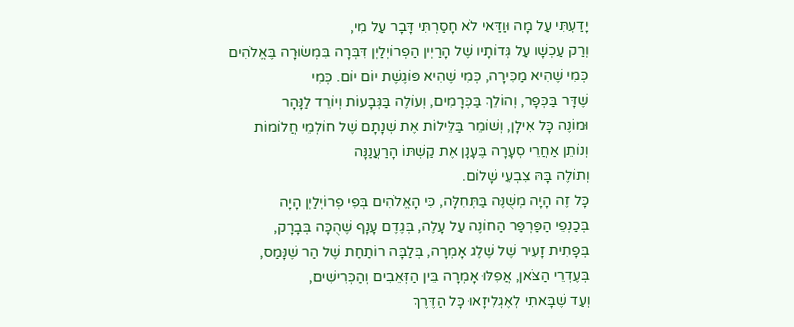יָדַעְתִּי עַל מָה וּוַדַּאי לֹא חָסַרְתִּי דָּבָר עַל מִי,
וְרַק עַכְשָׁו עַל גְּדוֹתָיו שֶׁל הָרַיְין הַפְרוֹיְלַיְן דִּבְּרָה בִּמְשׂוּרָה בֶּאֱלֹהִים
כְּמִי שֶׁהִיא מַכִּירָה, כְּמִי שֶׁהִיא פּוֹגֶשֶׁת יוֹם יוֹם. כְּמִי
שֶׁדָּר בַּכְּפָר, וְהוֹלֵךְ בַּכְּרָמִים, וְעוֹלֶה בַּגְּבָעוֹת וְיוֹרֵד לַנָּהָר
וּמוֹנֶה כָּל אִילָן, וְשׁוֹמֵר בַּלֵּילוֹת אֶת שְׁנָתָם שֶׁל חוֹלְמֵי חֲלוֹמוֹת
וְנוֹתֵן אַחֲרֵי סְעָרָה בֶּעָנָן אֶת קַשְׁתּוֹ הָרַעֲנַנָּה
וְתוֹלֶה בָּהּ צִבְעֵי שָׁלוֹם.
כָּל זֶה הָיָה מְשֻׁנֶּה בַּתְּחִלָּה, כִּי הָאֱלֹהִים בְּפִי פְרוֹיְלַיְן הָיָה
בְּכַנְפֵי הַפַּרְפַּר הַחוֹנֶה עַל עָלֶה, בְּגֶדֶם עָנָף שֶׁהֻכָּה בְּבָרָק,
בְּפָתִית זָעִיר שֶׁל שֶׁלֶג אָמְרָה, בְּלַבָּה רוֹתַחַת שֶׁל הַר שֶׁנָּמַס,
בְּעֶדְרֵי הַצֹּאן, אֲפִלּוּ אָמְרָה בֵּין הַזְּאֵבִים וְהַכְּרִישִׁים,
וְעַד שֶׁבָּאתִי לְאֶגְלִיזָאוּ כָּל הַדֶּרֶךְ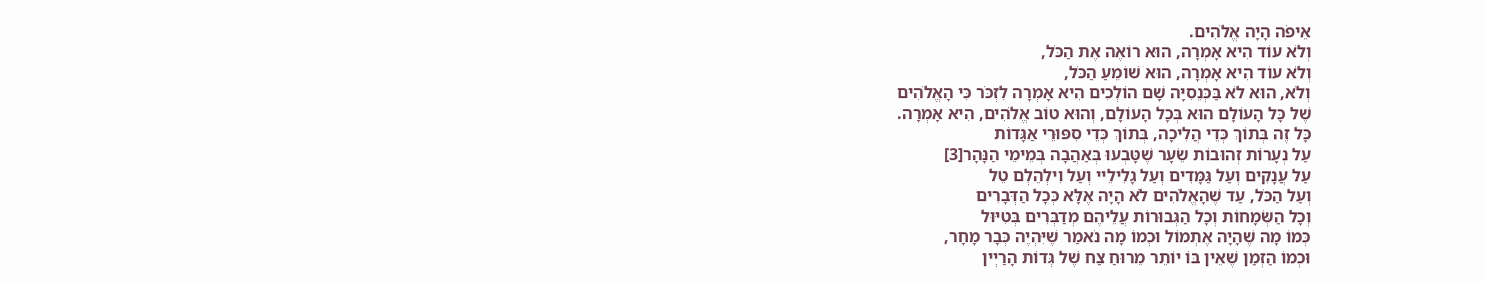אֵיפֹה הָיָה אֱלֹהִים.
וְלֹא עוֹד הִיא אָמְרָה, הוּא רוֹאֶה אֶת הַכֹּל,
וְלֹא עוֹד הִיא אָמְרָה, הוּא שׁוֹמֵעַ הַכֹּל,
וְלֹא, הוּא לֹא בַּכְּנֵסִיָּה שָׁם הוֹלְכִים הִיא אָמְרָה לִזְכֹּר כִּי הָאֱלֹהִים
שֶׁל כָּל הָעוֹלָם הוּא בְּכָל הָעוֹלָם, וְהוּא טוֹב אֱלֹהִים, הִיא אָמְרָה.
כָּל זֶה בְּתוֹךְ כְּדֵי הֲלִיכָה, בְּתוֹךְ כְּדֵי סִפּוּרֵי אַגָּדוֹת
עַל נְעָרוֹת זְהוּבוֹת שֵׂעָר שֶׁטָּבְעוּ בְּאַהֲבָה בְּמֵימֵי הַנָּהָר[3]
עַל עֲנָקִים וְעַל גַּמָּדִים וְעַל גָלִילֵיי וְעַל וִילְהֵלְם טֵל
וְעַל הַכֹּל, עַד שֶׁהָאֱלֹהִים לֹא הָיָה אֶלָּא כְּכָל הַדְּבָרִים
וְכָל הַשְּׂמָחוֹת וְכָל הַגְּבוּרוֹת עֲלֵיהֶם מְדַבְּרִים בְּטִיּוּל
כְּמוֹ מָה שֶׁהָיָה אֶתְמוֹל וּכְמוֹ מָה נֹאמַר שֶׁיִּהְיֶה כְּבָר מָחָר,
וּכְמוֹ הַזְּמַן שֶׁאֵין בּוֹ יוֹתֵר מֵרוּחַ צַח שֶׁל גְּדוֹת הָרַיְין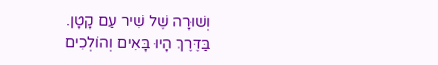וְשׁוּרָה שֶׁל שִׁיר עַם קָטָן.
בַּדֶּרֶךְ הָיוּ בָּאִים וְהוֹלְכִים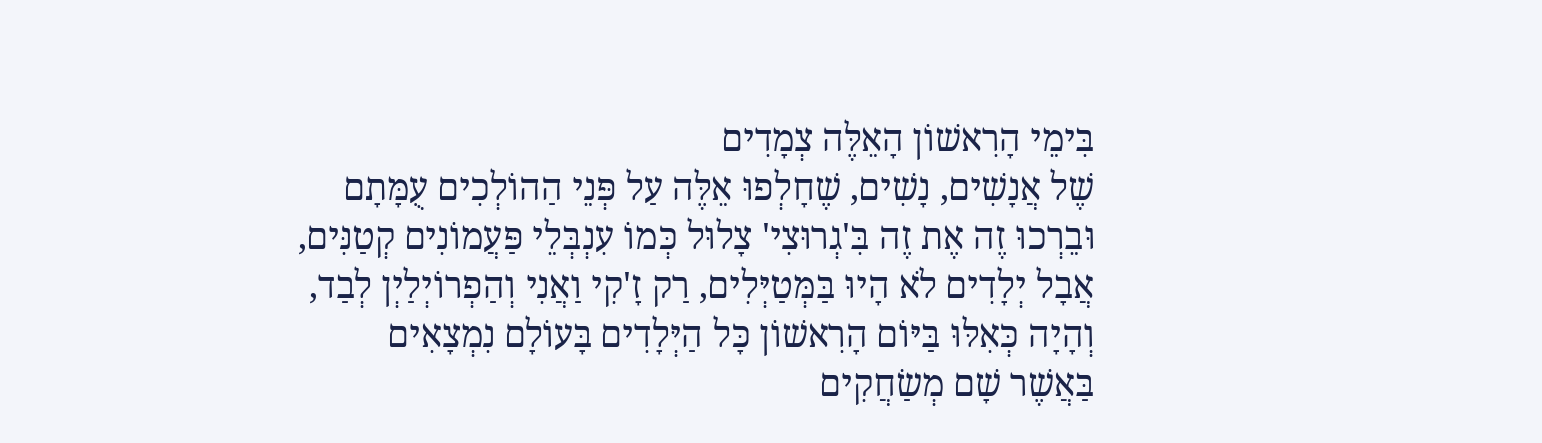בִּימֵי הָרִאשׁוֹן הָאֵלֶּה צְמָדִים
שֶׁל אֲנָשִׁים, נָשִׁים, שֶׁחָלְפוּ אֵלֶּה עַל פְּנֵי הַהוֹלְכִים עֻמָּתָם
וּבֵרְכוּ זֶה אֶת זֶה בִּ'גְרוּצִי' צָלוּל כְּמוֹ עִנְבְּלֵי פַּעֲמוֹנִים קְטַנִּים,
אֲבָל יְלָדִים לֹא הָיוּ בַּמְּטַיְּלִים, רַק זָ'קִי וַאֲנִי וְהַפְרוֹיְלַיְן לְבַד,
וְהָיָה כְּאִלּוּ בַּיּוֹם הָרִאשׁוֹן כָּל הַיְּלָדִים בָּעוֹלָם נִמְצָאִים
בַּאֲשֶׁר שָׁם מְשַׂחֲקִים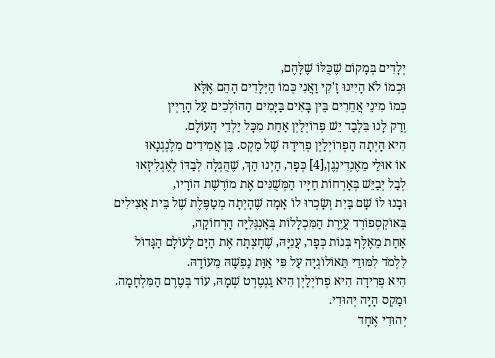יְלָדִים בְּמָקוֹם שֶׁכֻּלּוֹ שֶׁלָּהֶם,
וּכְמוֹ לֹא הָיִינוּ זָ'קִי וַאֲנִי כְּמוֹ הַיְּלָדִים הָהֵם אֶלָּא
כְּמוֹ מִינֵי אֲחֵרִים בֵּין בָּאִים בַּיָּמִים הַהוֹלְכִים עַל הָרַיְין
וְרַק לָנוּ בִּלְבַד יֵשׁ פְרוֹיְלַיְן אַחַת מִכָּל יַלְדֵי הָעוֹלָם.
הִיא הָיְתָה הַפְרוֹיְלַיְן פְרִידָה שֶׁל מַקְס. בֶּן אֲמִידִים מִלֶנְגְנָאוּ
אוֹ אוּלַי מֵאֶנְדִינְגֶן,[4] כְּפָר, הַיְנוּ הַךְ, שֶׁהֻגְלָה לְבַדּוֹ לְאֶגְלִיזָאוּ
לְבַל יְבַיֵּשׁ בְּאָרְחוֹת חַיָּיו הַמְּשֻׁנִּים אֶת מוֹרֶשֶׁת הוֹרָיו,
וּבָנוּ לוֹ שָׁם בַּיִת וְשָׂכְרוּ לוֹ אָמָה שֶׁהָיְתָה מְטַפֶּלֶת שֶׁל בֵּית אֲצִילִים
בְּאוֹקְסְפוֹרְד עֲיֶרֶת הַמִּכְלָלוֹת בְּאַנְגְּלִיָּה הָרְחוֹקָה,
אַחַת מֵאֶלֶף בְּנוֹת כְּפָר, עֲנִיָּהּ, שֶׁחָצְתָה אֶת הַיָּם לָעוֹלָם הַגָּדוֹל
לִלְמֹד לִמּוּדֵי תֵּאוֹלוֹגְיָה עַל פִּי אַוַּת נַפְשָׁהּ מֵעוֹדָהּ.
הִיא פְרִידָה הִיא פְרוֹיְלַיְן הִיא גַנְטֶרְט שְׁמָהּ, עוֹד בְּטֶרֶם הַמִּלְחָמָה.
וּמַקְס הָיָה יְהוּדִי.
יְהוּדִי אֶחָד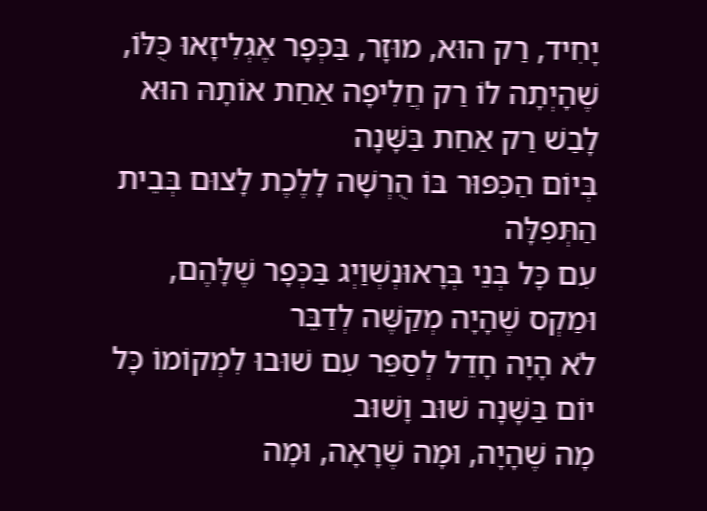יָחִיד, רַק הוּא, מוּזָר, בַּכְּפָר אֶגְלִיזָאוּ כֻּלּוֹ,
שֶׁהָיְתָה לוֹ רַק חֲלִיפָה אַחַת אוֹתָהּ הוּא לָבַשׁ רַק אַחַת בַּשָּׁנָה
בְּיוֹם הַכִּפּוּר בּוֹ הֻרְשָׁה לָלֶכֶת לָצוּם בְּבֵית הַתְּפִלָּה
עִם כָּל בְּנֵי בְּרָאוּנְשְׁוַיְג בַּכְּפָר שֶׁלָּהֶם, וּמַקְס שֶׁהָיָה מְקַשֶּׁה לְדַבֵּר
לֹא הָיָה חָדֵל לְסַפֵּר עִם שׁוּבוּ לִמְקוֹמוֹ כָּל יוֹם בַּשָּׁנָה שׁוּב וָשׁוּב
מָה שֶׁהָיָה, וּמָה שֶׁרָאָה, וּמָה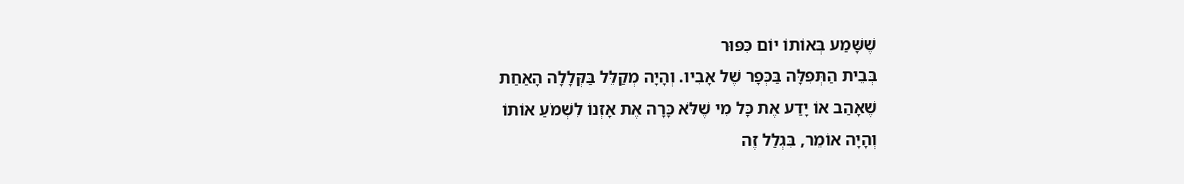שֶׁשָּׁמַע בְּאוֹתוֹ יוֹם כִּפּוּר
בְּבֵית הַתְּפִלָּה בַּכְּפָר שֶׁל אָבִיו. וְהָיָה מְקַלֵּל בַּקְּלָלָה הָאַחַת
שֶׁאָהַב אוֹ יָדַע אֶת כָּל מִי שֶׁלֹּא כָּרָה אֶת אָזְנוֹ לִשְׁמֹעַ אוֹתוֹ
וְהָיָה אוֹמֵר, בִּגְלַל זֶה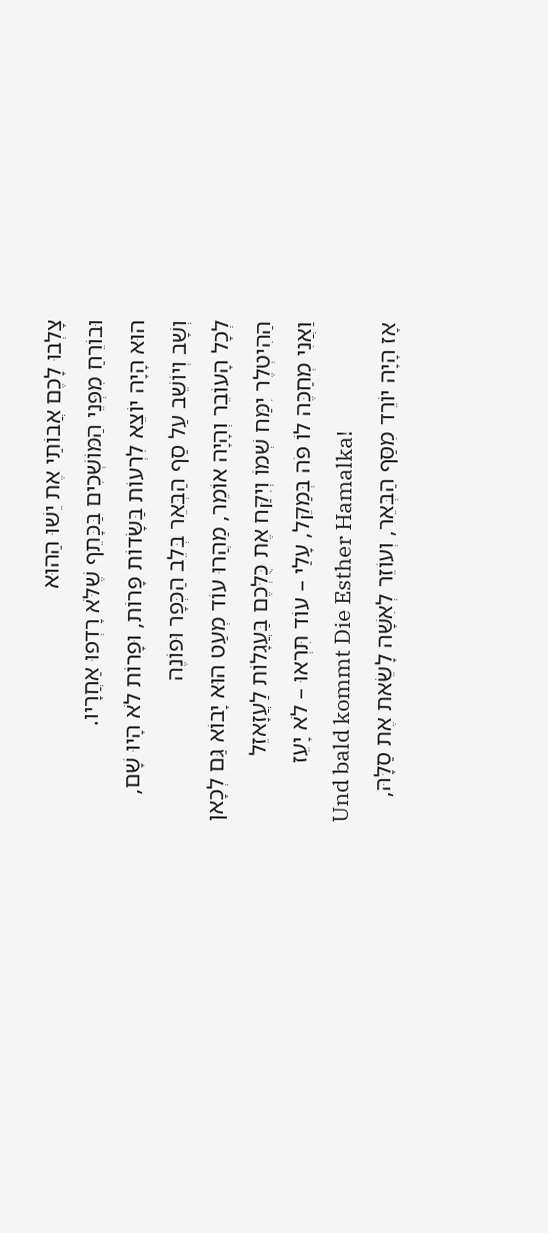צָלְבוּ לָכֶם אֲבוֹתַי אֶת יֵשׁוּ הַהוּא
וּבוֹרֵחַ מִפְּנֵי הַמּוֹשְׁכִים בַּכָּתֵף שֶׁלֹּא רָדְפוּ אַחֲרָיו.
הוּא הָיָה יוֹצֵא לִרְעוֹת בַּשָּׂדוֹת פָּרוֹת, וּפָרוֹת לֹא הָיוּ שָׁם,
וְשָׁב וְיוֹשֵׁב עַל סַף הַבְּאֵר בְּלֵב הַכְּפָר וּפוֹנֶה
לְכָל הָעוֹבֵר וְהָיָה אוֹמֵר, מַהֲרוּ עוֹד מְעַט הוּא יָבוֹא גַּם לְכָאן
הַהִיטְלֶר יִמַּח שְׁמוֹ וְיִקַּח אֶת כֻּלְּכֶם בַּעֲגָלוֹת לַעֲזָאזֵל
וַאֲנִי מְחַכֶּה לוֹ פֹּה בְּמַקֵּל, עָלַי – עוֹד תִּרְאוּ – לֹא יָעֵז
Und bald kommt Die Esther Hamalka!
אָז הָיָה יוֹרֵד מִסַּף הַבְּאֵר, וְעוֹזֵר לְאִשָּׁה לָשֵׂאת אֶת סַלָּהּ,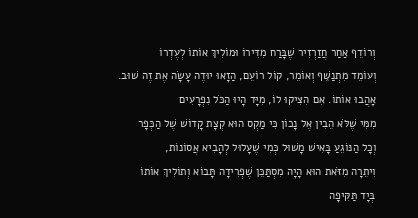וְרוֹדֵף אַחַר חֲזַרְזִיר שֶׁבָּרַח מִדִּירוֹ וּמוֹלִיךְ אוֹתוֹ לְעֶדְרוֹ
וְעוֹמֵד מִתְנַשֵּׁף וְאוֹמֵר, קוֹל רוֹעֵם, הַזָאוּ יוּדֶה עָשָׂה אֶת זֶה שׁוּב.
אָהֲבוּ אוֹתוֹ. אִם הִצִּיקוּ לוֹ, מִיָּד הָיוּ הַכֹּל נִפְרָעִים
מִמִּי שֶׁלֹּא הֵבִין אֶל נָכוֹן כִּי מַקְס הוּא קְצָת קָדוֹשׁ שֶׁל הַכְּפָר
וְכָל הַנּוֹגֵעַ בָּאִישׁ מָשׁוּל כְּמִי שֶׁעָלוּל לְהָבִיא אֲסוֹנוֹת,
וִיתֵרָה מִזֹּאת הוּא הָיָה מִסְתַּכֵּן שֶׁפְרִידָה תָּבוֹא וְתוֹלִיךְ אוֹתוֹ
בְּיָד תַּקִּיפָה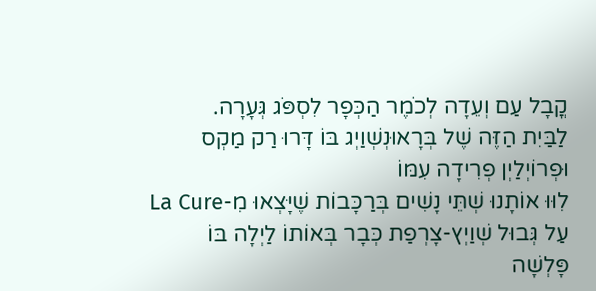קֳבָל עַם וְעֵדָה לְכֹמֶר הַכְּפָר לִסְפֹּג גְּעָרָה.
לַבַּיִת הַזֶּה שֶׁל בְּרָאוּנְשְׁוַיְג בּוֹ דָּרוּ רַק מַקְס וּפְרוֹיְלַיְן פְרִידָה עִמּוֹ
לִוּוּ אוֹתָנוּ שְׁתֵּי נָשִׁים בְּרַכָּבוֹת שֶׁיָּצְאוּ מִ-La Cure
עַל גְּבוּל שְׁוַיְץ-צָרְפַת כְּבָר בְּאוֹתוֹ לַיְלָה בּוֹ פָּלְשָׁה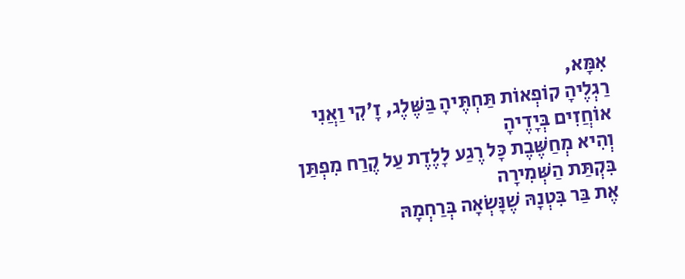אִמָּא,
רַגְלֶיהָ קוֹפְאוֹת תַּחְתֶּיהָ בַּשֶּׁלֶג, זָ'קִי וַאֲנִי אוֹחֲזִים בְּיָדֶיהָ
וְהִיא מְחַשֶּׁבֶת כָּל רֶגַע לָלֶדֶת עַל קֶרַח מִפְתַּן בִּקְתַּת הַשְּׁמִירָה
אֶת בַּר בִּטְנָהּ שֶׁנָּשְׂאָה בְּרַחְמָהּ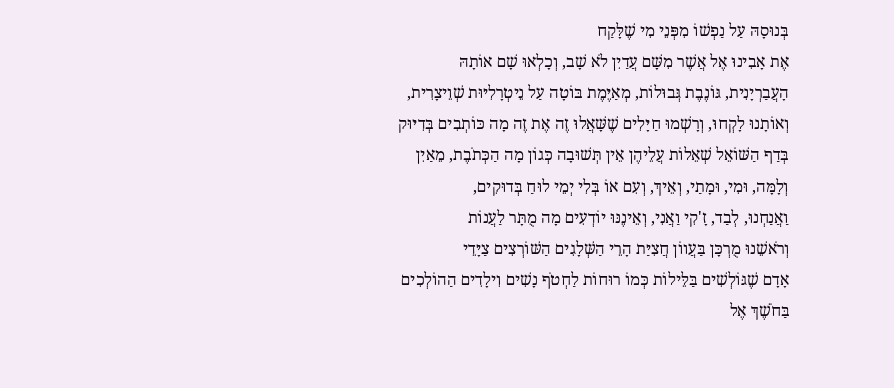בְּנוּסָהּ עַל נַפְשׁוֹ מִפְּנֵי מִי שֶׁלָּקַח
אֶת אָבִינוּ אֶל אֲשֶׁר מִשָּׁם עֲדַיִן לֹא שָׁב, וְכָלְאוּ שָׁם אוֹתָהּ
הָעֲבַרְיָנִית, גּוֹנֶבֶת גְּבוּלוֹת, מְאַיֶּמֶת בּוֹטָה עַל נֵיטְרָלִיּוּת שְׁוֵיצָרִית,
וְאוֹתָנוּ לָקְחוּ, וְרָשְׁמוּ חַיָּלִים שֶׁשָּׁאֲלוּ זֶה אֶת זֶה מָה כּוֹתְבִים בְּדִיּוּק
בְּדַף הַשּׁוֹאֵל שְׁאֵלוֹת עֲלֵיהֶן אֵין תְּשׁוּבָה כְּגוֹן מָה הַכְּתֹבֶת, מֵאַיִן
וְלָמָּה, וּמִי, וּמָתַי, וְאֵיךְ, וְעִם אוֹ בְּלִי יְמֵי לוּחַ בְּדוּקִים,
וַאֲנַחְנוּ, לְבַד, זָ'קִי וַאֲנִי, וְאֵינֶנּוּ יוֹדְעִים מָה מֻתָּר לַעֲנוֹת
וְרֹאשֵׁנוּ מֻרְכָּן בַּעֲווֹן חֲצִיַּת הָרֵי הַשְּׁלָגִים הַשּׁוֹרְצִים צַיָּדֵי
אָדָם שֶׁגּוֹלְשִׁים בַּלֵּילוֹת כְּמוֹ רוּחוֹת לַחְטֹף נָשִׁים וִילָדִים הַהוֹלְכִים
בַּחֹשֶׁךְ אֶל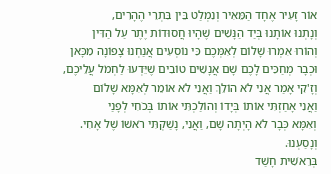אוֹר זָעִיר אֶחָד הַמֵּאִיר וְנִמְלַט בֵּין בִּתְרֵי הֶהָרִים,
וְנָתְנוּ אוֹתָנוּ בְּיַד הַנָּשִׁים שֶׁהָיוּ חֲסוּדוֹת יֶתֶר עַל הַדִּין
וְהוֹרוּ אִמְרוּ שָׁלוֹם לְאִמְּכֶם כִּי נוֹסְעִים אֲנַחְנוּ צָפוֹנָה מִכָּאן
וּכְבָר מְחַכִּים לָכֶם שָׁם אֲנָשִׁים טוֹבִים שֶׁיֵּדְעוּ לַחְמֹל עֲלֵיכֶם,
וְזָ'קִי אָמַר אֲנִי לֹא הוֹלֵךְ וַאֲנִי לֹא אוֹמֵר לְאִמָּא שָׁלוֹם
וַאֲנִי אָחַזְתִּי אוֹתוֹ בְּיָדוֹ וְהוֹלַכְתִּי אוֹתוֹ בְּכֹחִי לְפָנַי
וְאִמָּא כְּבָר לֹא הָיְתָה שָׁם, וַאֲנִי, נָשַׁקְתִּי רֹאשׁוֹ שֶׁל אָחִי.
וְנָסַעְנוּ.
בְּרֵאשִׁית חָשַׁד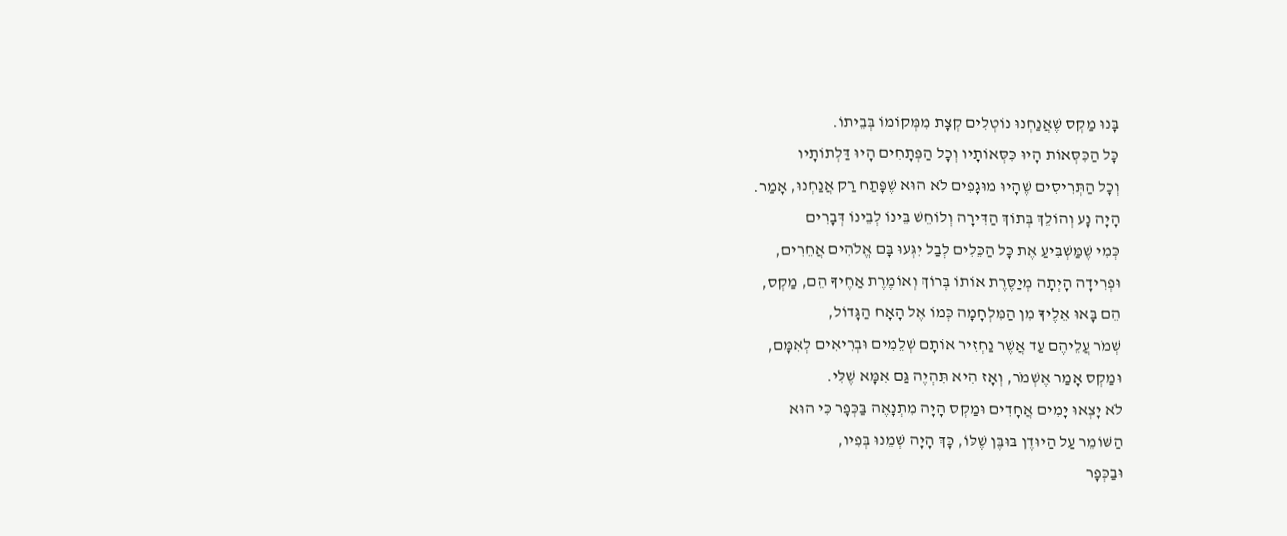בָּנוּ מַקְס שֶׁאֲנַחְנוּ נוֹטְלִים קְצָת מִמְּקוֹמוֹ בְּבֵיתוֹ.
כָּל הַכִּסְּאוֹת הָיוּ כִּסְּאוֹתָיו וְכָל הַפְּתָחִים הָיוּ דַּלְתוֹתָיו
וְכָל הַתְּרִיסִים שֶׁהָיוּ מוּגָפִים לֹא הוּא שֶׁפָּתַח רַק אֲנַחְנוּ, אָמַר.
הָיָה נָע וְהוֹלֵךְ בְּתוֹךְ הַדִּירָה וְלוֹחֵשׁ בֵּינוֹ לְבֵינוֹ דְּבָרִים
כְּמִי שֶׁמַּשְׁבִּיעַ אֶת כָּל הַכֵּלִים לְבַל יִגְּעוּ בָּם אֱלֹהִים אֲחֵרִים,
וּפְרִידָה הָיְתָה מְיַסֶּרֶת אוֹתוֹ בְּרוֹךְ וְאוֹמֶרֶת אַחֶיךָ הֵם, מַקְס,
הֵם בָּאוּ אֵלֶיךָ מִן הַמִּלְחָמָה כְּמוֹ אֶל הָאָח הַגָּדוֹל,
שְׁמֹר עֲלֵיהֶם עַד אֲשֶׁר נַחְזִיר אוֹתָם שְׁלֵמִים וּבְרִיאִים לְאִמָּם,
וּמַקְס אָמַר אֶשְׁמֹר, וְאָז הִיא תִּהְיֶה גַּם אִמָּא שֶׁלִּי.
לֹא יָצְאוּ יָמִים אֲחָדִים וּמַקְס הָיָה מִתְנָאֶה בַּכְּפָר כִּי הוּא
הַשּׁוֹמֵר עַל הַיוּדֶן בּוּבֶּן שֶׁלּוֹ, כָּךְ הָיָה שְׁמֵנוּ בְּפִיו,
וּבַכְּפָר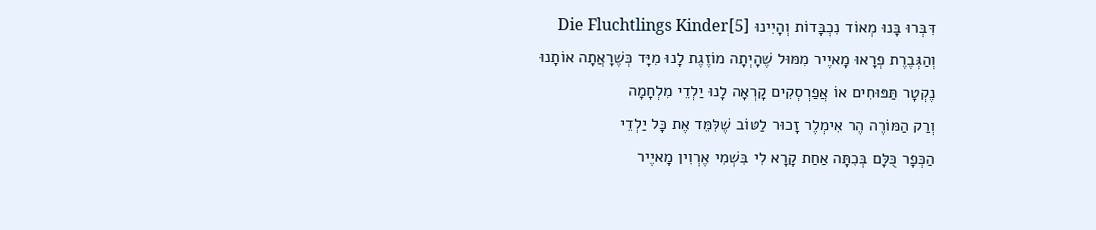דִּבְּרוּ בָּנוּ מְאוֹד נִכְבָּדוֹת וְהָיִינוּ Die Fluchtlings Kinder[5]
וְהַגְּבֶרֶת פְרָאוּ מָאיֶיר מִמּוּל שֶׁהָיְתָה מוֹזֶגֶת לָנוּ מִיָּד כְּשֶׁרָאֲתָה אוֹתָנוּ
נֶקְטָר תַּפּוּחִים אוֹ אֲפַרְסְקִים קָרְאָה לָנוּ יַלְדֵי מִלְחָמָה
וְרַק הַמּוֹרֶה הֶר אִימְלֶר זָכוּר לַטּוֹב שֶׁלִּמֵּד אֶת כָּל יַלְדֵי
הַכְּפָר כֻּלָּם בְּכִתָּה אַחַת קָרָא לִי בִּשְׁמִי אֶרְוִין מָאיֶיר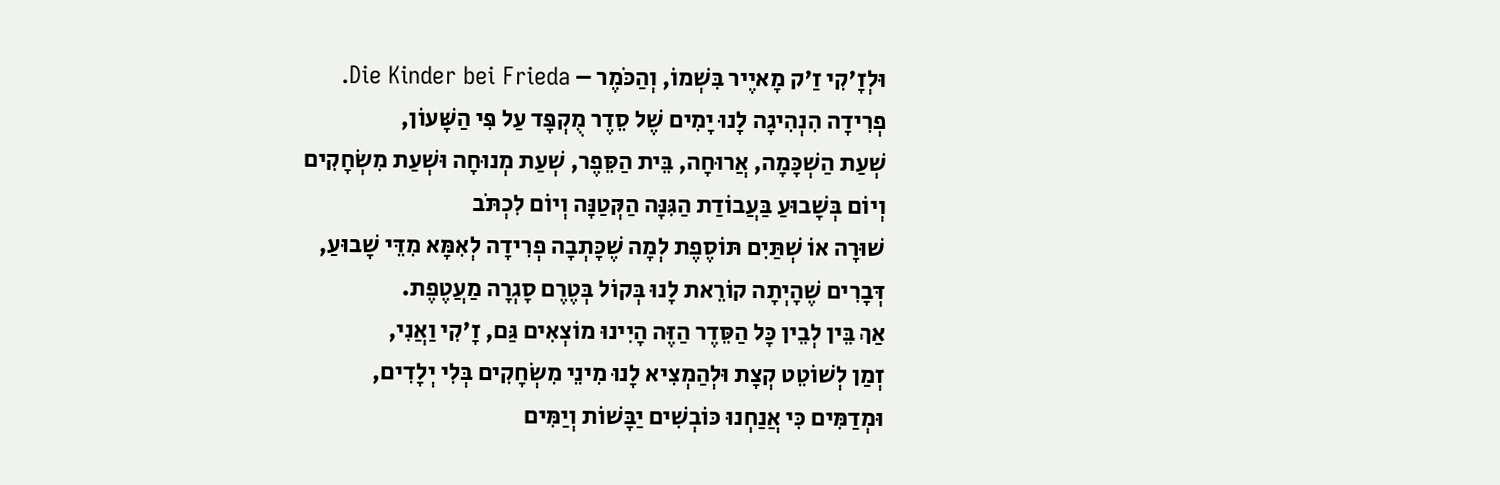וּלְזָ'קִי זַ'ק מָאיֶיר בִּשְׁמוֹ, וְהַכֹּמֶר – Die Kinder bei Frieda.
פְרִידָה הִנְהִיגָה לָנוּ יָמִים שֶׁל סֵדֶר מֻקְפָּד עַל פִּי הַשָּׁעוֹן,
שְׁעַת הַשְׁכָּמָה, אֲרוּחָה, בֵּית הַסֵּפֶר, שְׁעַת מְנוּחָה וּשְׁעַת מִשְׂחָקִים
וְיוֹם בְּשָׁבוּעַ בַּעֲבוֹדַת הַגִּנָּה הַקְּטַנָּה וְיוֹם לִכְתֹּב
שׁוּרָה אוֹ שְׁתַּיִם תּוֹסֶפֶת לְמָה שֶׁכָּתְבָה פְרִידָה לְאִמָּא מִדֵּי שָׁבוּעַ,
דְּבָרִים שֶׁהָיְתָה קוֹרֵאת לָנוּ בְּקוֹל בְּטֶרֶם סָגְרָה מַעֲטֶפֶת.
אַךְ בֵּין לְבֵין כָּל הַסֵּדֶר הַזֶּה הָיִינוּ מוֹצְאִים גַּם, זָ'קִי וַאֲנִי,
זְמַן לְשׁוֹטֵט קְצָת וּלְהַמְצִיא לָנוּ מִינֵי מִשְׂחָקִים בְּלִי יְלָדִים,
וּמְדַמִּים כִּי אֲנַחְנוּ כּוֹבְשִׁים יַבָּשׁוֹת וְיַמִּים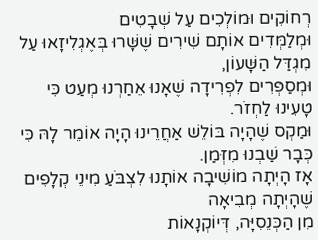רְחוֹקִים וּמוֹלְכִים עַל שְׁבָטִים
וּמְלַמְּדִים אוֹתָם שִׁירִים שֶׁשָּׁרוּ בְּאֶגְלִיזָאוּ עַל מִגְדַּל הַשָּׁעוֹן,
וּמְסַפְּרִים לִפְרִידָה שֶׁאָנוּ אֵחַרְנוּ מְעַט כִּי טָעִינוּ לַחְזֹר.
וּמַקְס שֶׁהָיָה בּוֹלֵשׁ אַחֲרֵינוּ הָיָה אוֹמֵר לָהּ כִּי כְּבָר שַׁבְנוּ מִזְּמַן.
אָז הָיְתָה מוֹשִׁיבָה אוֹתָנוּ לִצְבֹּעַ מִינֵי קְלָפִים שֶׁהָיְתָה מְבִיאָה
מִן הַכְּנֵסִיָּה, דְּיוֹקְנָאוֹת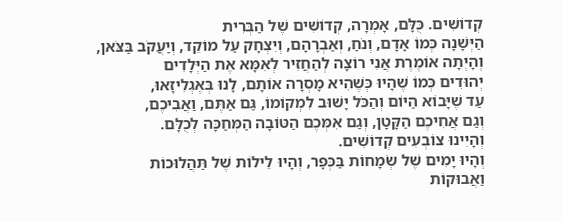קְדוֹשִׁים. כֻּלָּם, אָמְרָה, קְדוֹשִׁים שֶׁל הַבְּרִית
הַיְּשָׁנָה כְּמוֹ אָדָם, וְנֹחַ, וְאַבְרָהָם, וְיִצְחָק עַל מוֹקֵד, וְיַעֲקֹב בַּצֹּאן,
וְהָיְתָה אוֹמֶרֶת אֲנִי רוֹצָה לְהַחֲזִיר לְאִמָּא אֶת הַיְּלָדִים
יְהוּדִים כְּמוֹ שֶׁהָיוּ כְּשֶׁהִיא מָסְרָה אוֹתָם, לָנוּ בְּאֶגְלִיזָאוּ,
עַד שֶׁיָּבוֹא הַיּוֹם וְהַכֹּל יָשׁוּב לִמְקוֹמוֹ, גַּם אַתֶּם, וַאֲבִיכֶם,
וְגַם אֲחִיכֶם הַקָּטָן, וְגַם אִמְּכֶם הַטּוֹבָה הַמְּחַכָּה לְכֻלָּם.
וְהָיִינוּ צוֹבְעִים קְדוֹשִׁים.
וְהָיוּ יָמִים שֶׁל שְׂמָחוֹת בַּכְּפָר, וְהָיוּ לֵילוֹת שֶׁל תַּהֲלוּכוֹת
וַאֲבוּקוֹת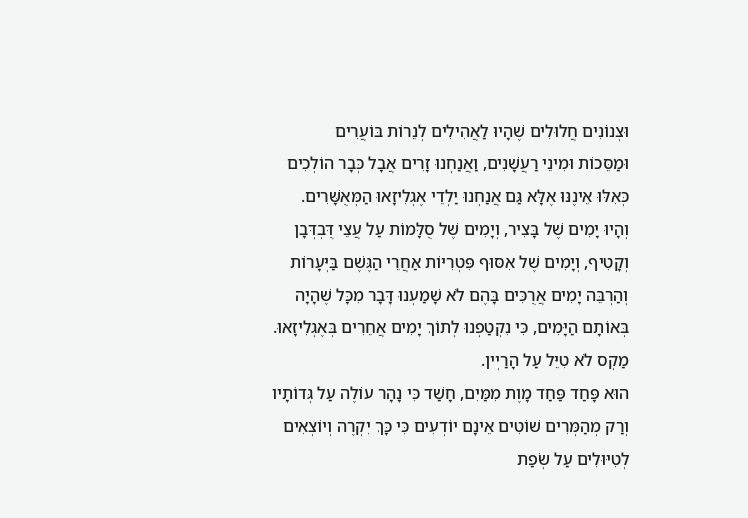וּצְנוֹנִים חֲלוּלִים שֶׁהָיוּ לַאֲהִילִים לְנֵרוֹת בּוֹעֲרִים
וּמַסֵּכוֹת וּמִינֵי רַעֲשָׁנִים, וַאֲנַחְנוּ זָרִים אֲבָל כְּבָר הוֹלְכִים
כְּאִלּוּ אֵינֶנּוּ אֶלָּא גַּם אֲנַחְנוּ יַלְדֵי אֶגְלִיזָאוּ הַמְּאֻשָּׁרִים.
וְהָיוּ יָמִים שֶׁל בָּצִיר, וְיָמִים שֶׁל סֻלָּמוֹת עַל עֲצֵי דֻּבְדְּבָן
וְקָטִיף, וְיָמִים שֶׁל אִסּוּף פִּטְרִיּוֹת אַחֲרֵי הַגֶּשֶׁם בַּיְּעָרוֹת
וְהַרְבֵּה יָמִים אֲרֻכִּים בָּהֶם לֹא שָׁמַעְנוּ דָּבָר מִכָּל שֶׁהָיָה
בְּאוֹתָם הַיָּמִים, כִּי נִקְטַפְנוּ לְתוֹךְ יָמִים אֲחֵרִים בְּאֶגְלִיזָאוּ.
מַקְס לֹא טִיֵּל עַל הָרַיְין.
הוּא פָּחַד פַּחַד מָוֶת מִמַּיִם, חָשַׁד כִּי נָהָר עוֹלֶה עַל גְּדוֹתָיו
וְרַק מְהַמְּרִים שׁוֹטִים אֵינָם יוֹדְעִים כִּי כָּךְ יִקְרֶה וְיוֹצְאִים
לְטִיּוּלִים עַל שְׂפַת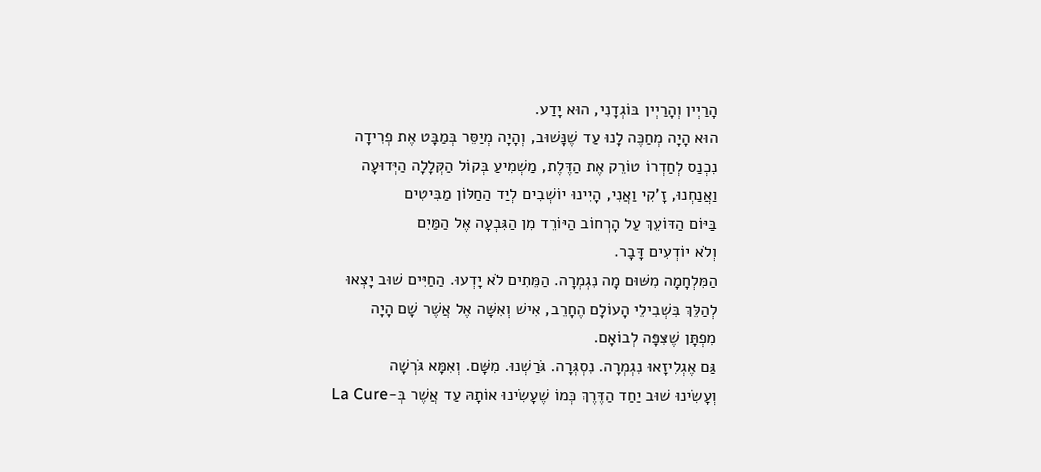הָרַיְין וְהָרַיְין בּוֹגְדָנִי, הוּא יָדַע.
הוּא הָיָה מְחַכֶּה לָנוּ עַד שֶׁנָּשׁוּב, וְהָיָה מְיַסֵּר בְּמַבָּט אֶת פְרִידָה
נִכְנַס לְחַדְרוֹ טוֹרֵק אֶת הַדֶּלֶת, מַשְׁמִיעַ בְּקוֹל הַקְּלָלָה הַיְּדוּעָה
וַאֲנַחְנוּ, זָ'קִי וַאֲנִי, הָיִינוּ יוֹשְׁבִים לְיַד הַחַלּוֹן מַבִּיטִים
בַּיּוֹם הַדּוֹעֵךְ עַל הָרְחוֹב הַיּוֹרֵד מִן הַגִּבְעָה אֶל הַמַּיִם
וְלֹא יוֹדְעִים דָּבָר.
הַמִּלְחָמָה מִשּׁוּם מָה נִגְמְרָה. הַמֵּתִים לֹא יָדְעוּ. הַחַיִּים שׁוּב יָצְאוּ
לְהַלֵּךְ בִּשְׁבִילֵי הָעוֹלָם הֶחָרֵב, אִישׁ וְאִשָּׁה אֶל אֲשֶׁר שָׁם הָיָה
מִפְתָּן שֶׁצִּפָּה לְבוֹאָם.
גַּם אֶגְלִיזָאוּ נִגְמְרָה. נִסְגְּרָה. גֹּרַשְׁנוּ. מִשָּׁם. וְאִמָּא גֹּרְשָׁה
וְעָשִׂינוּ שׁוּב יַחַד הַדֶּרֶךְ כְּמוֹ שֶׁעָשִׂינוּ אוֹתָהּ עַד אֲשֶׁר בְּ-La Cure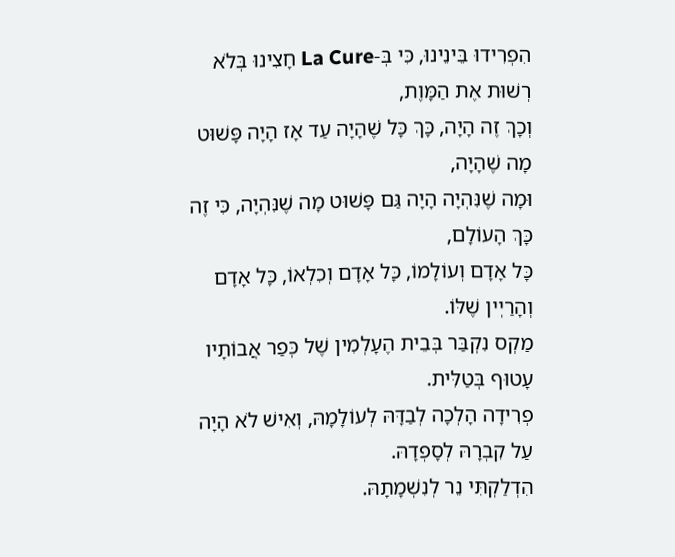הִפְרִידוּ בֵּינֵינוּ, כִּי בְּ-La Cure חָצִינוּ בְּלֹא רְשׁוּת אֶת הַמָּוֶת,
וְכָךְ זֶה הָיָה, כָּךְ כָּל שֶׁהָיָה עַד אָז הָיָה פָּשׁוּט מָה שֶׁהָיָה,
וּמָה שֶׁנִּהְיָה הָיָה גַּם פָּשׁוּט מָה שֶׁנִּהְיָה, כִּי זֶה כָּךְ הָעוֹלָם,
כָּל אָדָם וְעוֹלָמוֹ, כָּל אָדָם וְכִלְאוֹ, כָּל אָדָם וְהָרַיְין שֶׁלּוֹ.
מַקְס נִקְבַּר בְּבֵית הֶעָלְמִין שֶׁל כְּפַר אֲבוֹתָיו עָטוּף בְּטַלִּית.
פְרִידָה הָלְכָה לְבַדָּהּ לְעוֹלָמָהּ, וְאִישׁ לֹא הָיָה עַל קִבְרָהּ לְסָפְדָהּ.
הִדְלַקְתִּי נֵר לְנִשְׁמָתָהּ.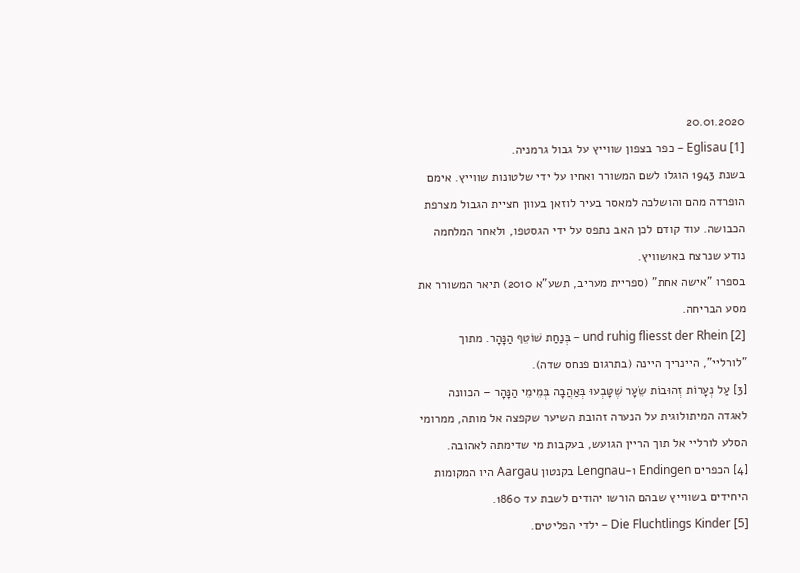20.01.2020
[1] Eglisau – כפר בצפון שווייץ על גבול גרמניה.
בשנת 1943 הוגלו לשם המשורר ואחיו על ידי שלטונות שווייץ. אימם הופרדה מהם והושלכה למאסר בעיר לוזאן בעוון חציית הגבול מצרפת הכבושה. עוד קודם לכן האב נתפס על ידי הגסטפו, ולאחר המלחמה נודע שנרצח באושוויץ.
בספרו "אישה אחת" (ספריית מעריב, תשע"א 2010) תיאר המשורר את מסע הבריחה.
[2] und ruhig fliesst der Rhein – בְּנַחַת שׁוֹטֵף הַנָּהָר. מתוך "לורליי", היינריך היינה (בתרגום פנחס שדה).
[3] עַל נְעָרוֹת זְהוּבוֹת שֵׂעָר שֶׁטָּבְעוּ בְּאַהֲבָה בְּמֵימֵי הַנָּהָר – הכוונה לאגדה המיתולוגית על הנערה זהובת השיער שקפצה אל מותה, ממרומי הסלע לורליי אל תוך הריין הגועש, בעקבות מי שדימתה לאהובה.
[4] הכפרים Endingen ו-Lengnau בקנטון Aargau היו המקומות היחידים בשווייץ שבהם הורשו יהודים לשבת עד 1860.
[5] Die Fluchtlings Kinder – ילדי הפליטים.